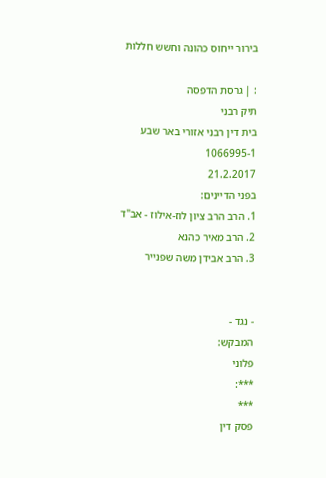בירור ייחוס כהונה וחשש חללות

: | גרסת הדפסה
תיק רבני
בית דין רבני אזורי באר שבע
1066995-1
21.2.2017
בפני הדיינים:
1. הרב הרב ציון לוז-אילוז - אב"ד
2. הרב מאיר כהנא
3. הרב אבידן משה שפנייר


- נגד -
המבקש:
פלוני
***:
***
פסק דין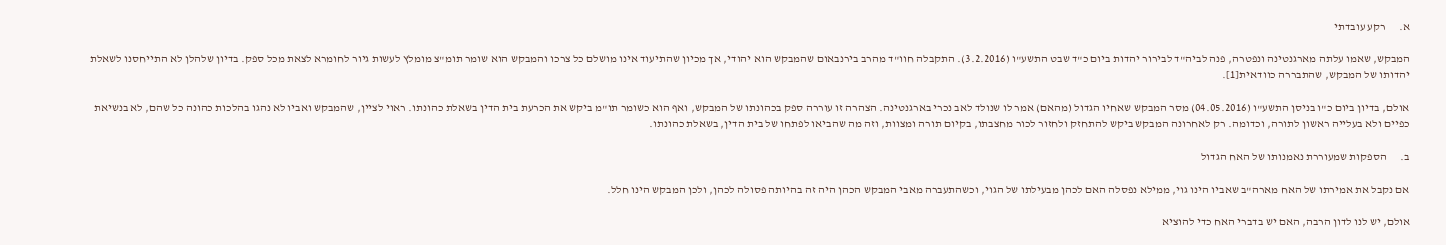א.      רקע עובדתי

המבקש, שאמו עלתה מארגנטינה ונפטרה, פנה לביה"ד לבירור יהדות ביום כ"ד שבט התשע"ו (3.2.2016). התקבלה חוו"ד מהרב בירנבאום שהמבקש הוא יהודי, אך מכיון שהתיעוד אינו מושלם כל צרכו והמבקש הוא שומר תומ"צ מומלץ לעשות גיור לחומרא לצאת מכל ספק. בדיון שלהלן לא התייחסנו לשאלת יהדותו של המבקש, שהתבררה כוודאית[1].

אולם, בדיון ביום כ"ו בניסן התשע"ו (04.05.2016) מסר המבקש שאחיו הגדול (מהאם) אמר לו שנולד לאב נכרי בארגנטינה. הצהרה זו עוררה ספק בכהונתו של המבקש, ואף הוא כשומר תו"מ ביקש את הכרעת בית הדין בשאלת כהונתו. ראוי לציין, שהמבקש ואביו לא נהגו בהלכות כהונה כל שהם, לא בנשיאת כפיים ולא בעלייה ראשון לתורה, וכדומה. רק לאחרונה המבקש ביקש להתחזק ולחזור לכור מחצבתו, בקיום תורה ומצוות, וזה מה שהביאו לפתחו של בית הדין, בשאלת כהונתו.

ב.      הספקות שמעוררת נאמנותו של האח הגדול

אם נקבל את אמירתו של האח מארה"ב שאביו הינו גוי, ממילא נפסלה האם לכהן מבעילתו של הגוי, וכשהתעברה מאבי המבקש הכהן היה זה בהיותה פסולה לכהן, ולכן המבקש הינו חלל.

אולם, יש לנו לדון הרבה, האם יש בדברי האח כדי להוציא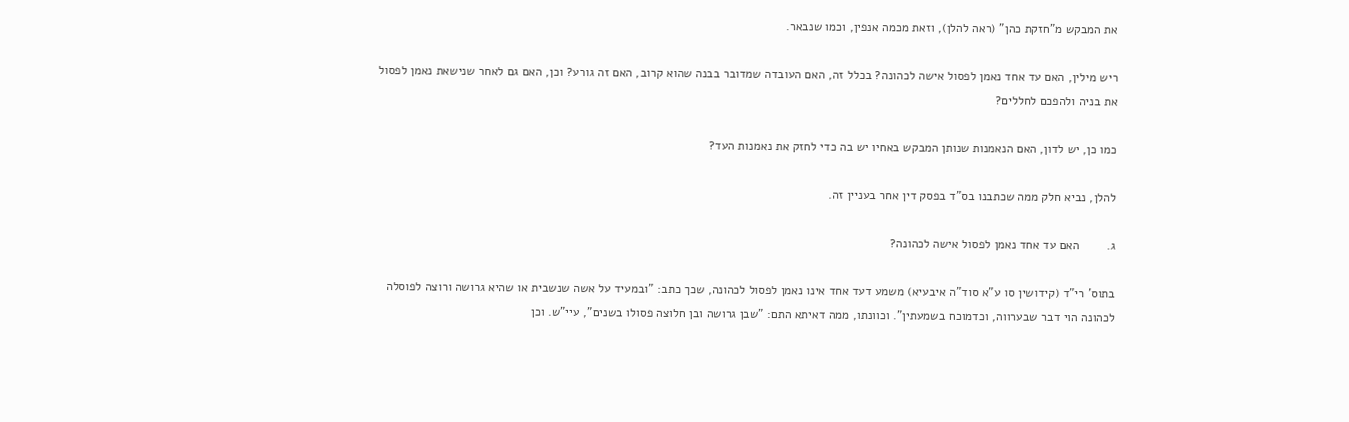את המבקש מ"חזקת כהן" (ראה להלן), וזאת מכמה אנפין, וכמו שנבאר.

ריש מילין, האם עד אחד נאמן לפסול אישה לכהונה? בכלל זה, האם העובדה שמדובר בבנה שהוא קרוב, האם זה גורע? וכן, האם גם לאחר שנישאת נאמן לפסול את בניה ולהפכם לחללים?

כמו כן, יש לדון, האם הנאמנות שנותן המבקש באחיו יש בה כדי לחזק את נאמנות העד?

להלן, נביא חלק ממה שכתבנו בס"ד בפסק דין אחר בעניין זה.

ג.        האם עד אחד נאמן לפסול אישה לכהונה?

בתוס' רי"ד (קידושין סו ע"א סוד"ה איבעיא) משמע דעד אחד אינו נאמן לפסול לכהונה, שכך כתב: "ובמעיד על אשה שנשבית או שהיא גרושה ורוצה לפוסלה לכהונה הוי דבר שבערווה, וכדמוכח בשמעתין". וכוונתו, ממה דאיתא התם: "שבן גרושה ובן חלוצה פסולו בשנים", עיי"ש. וכן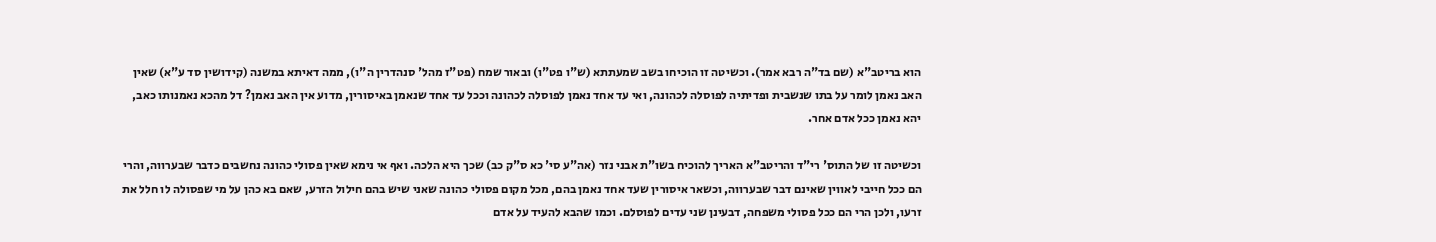הוא בריטב"א (שם בד"ה רבא אמר). וכשיטה זו הוכיחו בשב שמעתתא (ש"ו פט"ו) ובאור שמח (פט"ז מהל' סנהדרין ה"ו), ממה דאיתא במשנה (קידושין סד ע"א) שאין האב נאמן לומר על בתו שנשבית ופדיתיה לפוסלה לכהונה, ואי עד אחד נאמן לפוסלה לכהונה וככל עד אחד שנאמן באיסורין, מדוע אין האב נאמן? דל מהכא נאמנותו כאב, יהא נאמן ככל אדם אחר.

וכשיטה זו של התוס' רי"ד והריטב"א האריך להוכיח בשו"ת אבני נזר (אה"ע סי' כא ס"ק כב) שכך היא הלכה. ואף אי נימא שאין פסולי כהונה נחשבים כדבר שבערווה, והרי הם ככל חייבי לאווין שאינם דבר שבערווה, וכשאר איסורין שעד אחד נאמן בהם, מכל מקום פסולי כהונה שאני שיש בהם חילול הזרע, שאם בא כהן על מי שפסולה לו חלל את זרעו, ולכן הרי הם ככל פסולי משפחה, דבעינן שני עדים לפוסלם. וכמו שהבא להעיד על אדם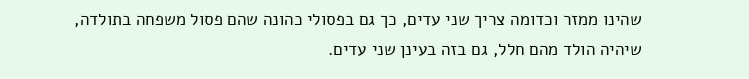שהינו ממזר וכדומה צריך שני עדים, כך גם בפסולי כהונה שהם פסול משפחה בתולדה, שיהיה הולד מהם חלל, גם בזה בעינן שני עדים.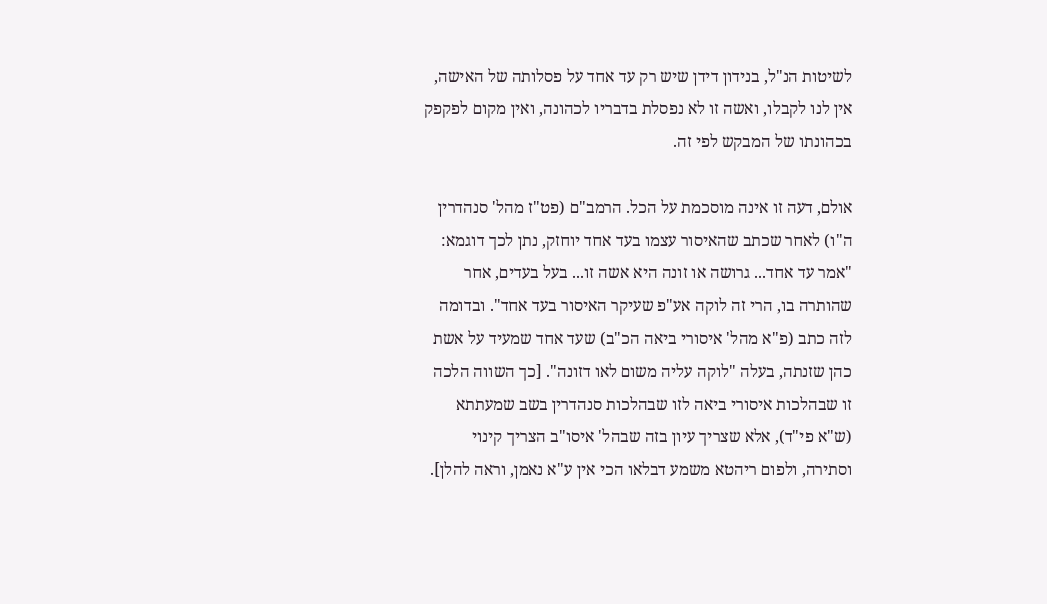לשיטות הנ"ל, בנידון דידן שיש רק עד אחד על פסלותה של האישה, אין לנו לקבלו, ואשה זו לא נפסלת בדבריו לכהונה, ואין מקום לפקפק בכהונתו של המבקש לפי זה.

אולם, דעה זו אינה מוסכמת על הכל. הרמב"ם (פט"ז מהל' סנהדרין ה"ו) לאחר שכתב שהאיסור עצמו בעד אחד יוחזק, נתן לכך דוגמא: "אמר עד אחד... גרושה או זונה היא אשה זו... בעל בעדים, אחר שהותרה בו, הרי זה לוקה אע"פ שעיקר האיסור בעד אחד". ובדומה לזה כתב (פ"א מהל' איסורי ביאה הכ"ב) שעד אחד שמעיד על אשת כהן שזנתה, בעלה "לוקה עליה משום לאו דזונה". [כך השווה הלכה זו שבהלכות איסורי ביאה לזו שבהלכות סנהדרין בשב שמעתתא (ש"א פי"ד), אלא שצריך עיון בזה שבהל' איסו"ב הצריך קינוי וסתירה, ולפום ריהטא משמע דבלאו הכי אין ע"א נאמן, וראה להלן].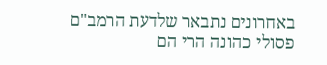באחרונים נתבאר שלדעת הרמב"ם פסולי כהונה הרי הם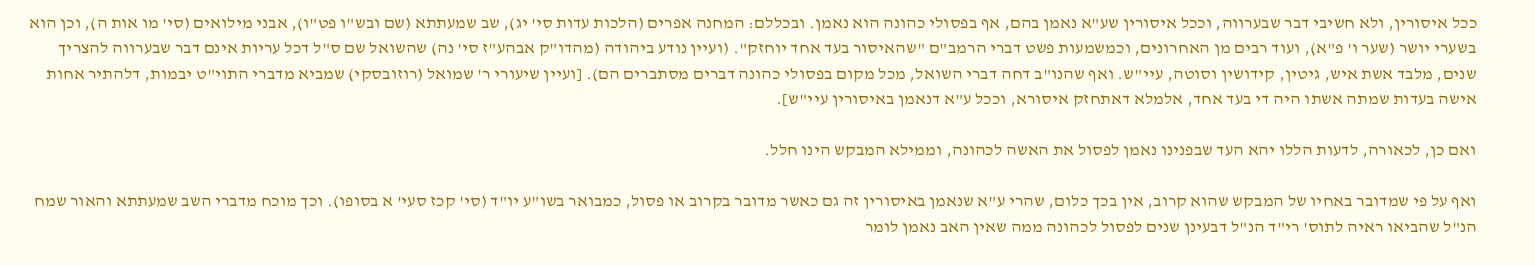ככל איסורין, ולא חשיבי דבר שבערווה, וככל איסורין שע"א נאמן בהם, אף בפסולי כהונה הוא נאמן. ובכללם: המחנה אפרים (הלכות עדות סי' יג), שב שמעתתא (שם ובש"ו פט"ו), אבני מילואים (סי' מו אות ה), וכן הוא בשערי יושר (שער ו' פ"א), ועוד רבים מן האחרונים, וכמשמעות פשט דברי הרמב"ם "שהאיסור בעד אחד יוחזק". (ועיין נודע ביהודה (מהדו"ק אבהע"ז סי' נה) שהשואל שם ס"ל דכל עריות אינם דבר שבערווה להצריך שנים, מלבד אשת איש, גיטין, קידושין וסוטה, עיי"ש. ואף שהנו"ב דחה דברי השואל, מכל מקום בפסולי כהונה דברים מסתברים הם). [ועיין שיעורי ר' שמואל (רוזובסקי) שמביא מדברי התוי"ט יבמות, דלהתיר אחות אישה בעדות שמתה אשתו היה די בעד אחד, אלמלא דאתחזק איסורא, וככל ע"א דנאמן באיסורין עיי"ש].

ואם כן, לכאורה, לדעות הללו יהא העד שבפנינו נאמן לפסול את האשה לכהונה, וממילא המבקש הינו חלל.

ואף על פי שמדובר באחיו של המבקש שהוא קרוב, אין בכך כלום, שהרי ע"א שנאמן באיסורין זה גם כאשר מדובר בקרוב או פסול, כמבואר בשו"ע יו"ד (סי' קכז סעי' א בסופו). וכך מוכח מדברי השב שמעתתא והאור שמח הנ"ל שהביאו ראיה לתוס' רי"ד הנ"ל דבעינן שנים לפסול לכהונה ממה שאין האב נאמן לומר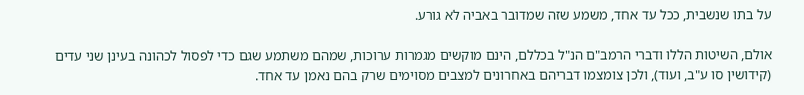על בתו שנשבית, ככל עד אחד, משמע שזה שמדובר באביה לא גורע.

אולם, השיטות הללו ודברי הרמב"ם הנ"ל בכללם, הינם מוקשים מגמרות ערוכות, שמהם משתמע שגם כדי לפסול לכהונה בעינן שני עדים (קידושין סו ע"ב, ועוד), ולכן צומצמו דבריהם באחרונים למצבים מסוימים שרק בהם נאמן עד אחד.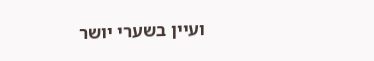ועיין בשערי יושר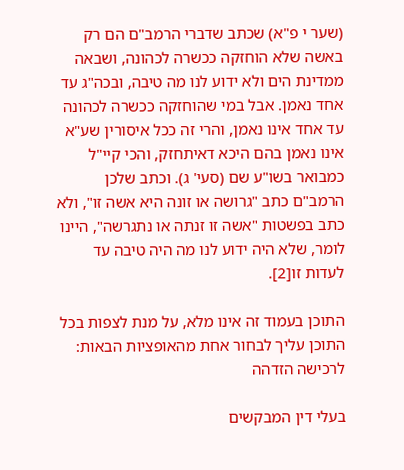(שער י פ"א) שכתב שדברי הרמב"ם הם רק באשה שלא הוחזקה ככשרה לכהונה, ושבאה ממדינת הים ולא ידוע לנו מה טיבה, ובכה"ג עד אחד נאמן. אבל במי שהוחזקה ככשרה לכהונה עד אחד אינו נאמן, והרי זה ככל איסורין שע"א אינו נאמן בהם היכא דאיתחזק, והכי קיי"ל כמבואר בשו"ע שם (סעי' ג). וכתב שלכן הרמב"ם כתב "גרושה או זונה היא אשה זו", ולא כתב בפשטות "אשה זו זנתה או נתגרשה", היינו לומר, שלא היה ידוע לנו מה היה טיבה עד לעדות זו[2].

התוכן בעמוד זה אינו מלא, על מנת לצפות בכל התוכן עליך לבחור אחת מהאופציות הבאות:
לרכישה הזדהה

בעלי דין המבקשים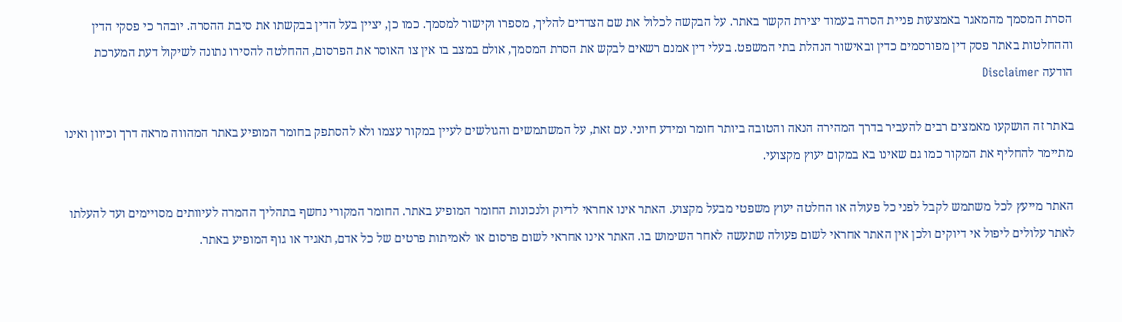הסרת המסמך מהמאגר באמצעות פניית הסרה בעמוד יצירת הקשר באתר. על הבקשה לכלול את שם הצדדים להליך, מספרו וקישור למסמך. כמו כן, יציין בעל הדין בבקשתו את סיבת ההסרה. יובהר כי פסקי הדין וההחלטות באתר פסק דין מפורסמים כדין ובאישור הנהלת בתי המשפט. בעלי דין אמנם רשאים לבקש את הסרת המסמך, אולם במצב בו אין צו האוסר את הפרסום, ההחלטה להסירו נתונה לשיקול דעת המערכת
הודעה Disclaimer

באתר זה הושקעו מאמצים רבים להעביר בדרך המהירה הנאה והטובה ביותר חומר ומידע חיוני. עם זאת, על המשתמשים והגולשים לעיין במקור עצמו ולא להסתפק בחומר המופיע באתר המהווה מראה דרך וכיוון ואינו מתיימר להחליף את המקור כמו גם שאינו בא במקום יעוץ מקצועי.

האתר מייעץ לכל משתמש לקבל לפני כל פעולה או החלטה יעוץ משפטי מבעל מקצוע. האתר אינו אחראי לדיוק ולנכונות החומר המופיע באתר. החומר המקורי נחשף בתהליך ההמרה לעיוותים מסויימים ועד להעלתו לאתר עלולים ליפול אי דיוקים ולכן אין האתר אחראי לשום פעולה שתעשה לאחר השימוש בו. האתר אינו אחראי לשום פרסום או לאמיתות פרטים של כל אדם, תאגיד או גוף המופיע באתר.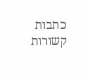כתבות קשורות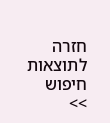חזרה לתוצאות חיפוש >>